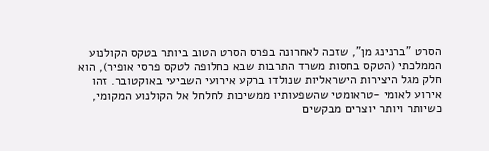הסרט "ברנינג מן", שזכה לאחרונה בפרס הסרט הטוב ביותר בטקס הקולנוע הממלכתי (הטקס בחסות משרד התרבות שבא כחלופה לטקס פרסי אופיר), הוא חלק מגל היצירות הישראליות שנולדו ברקע אירועי השביעי באוקטובר. זהו אירוע לאומי -טראומטי שהשפעותיו ממשיכות לחלחל אל הקולנוע המקומי, כשיותר ויותר יוצרים מבקשים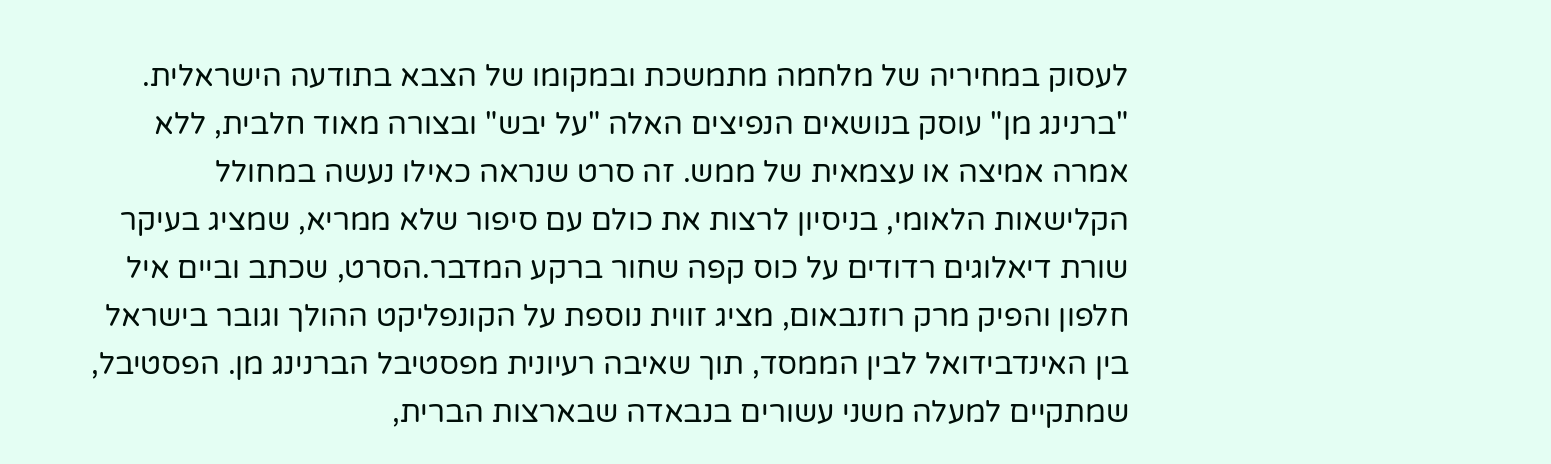לעסוק במחיריה של מלחמה מתמשכת ובמקומו של הצבא בתודעה הישראלית. "ברנינג מן" עוסק בנושאים הנפיצים האלה "על יבש" ובצורה מאוד חלבית, ללא אמרה אמיצה או עצמאית של ממש. זה סרט שנראה כאילו נעשה במחולל הקלישאות הלאומי, בניסיון לרצות את כולם עם סיפור שלא ממריא, שמציג בעיקר שורת דיאלוגים רדודים על כוס קפה שחור ברקע המדבר.הסרט, שכתב וביים איל חלפון והפיק מרק רוזנבאום, מציג זווית נוספת על הקונפליקט ההולך וגובר בישראל בין האינדבידואל לבין הממסד, תוך שאיבה רעיונית מפסטיבל הברנינג מן. הפסטיבל, שמתקיים למעלה משני עשורים בנבאדה שבארצות הברית,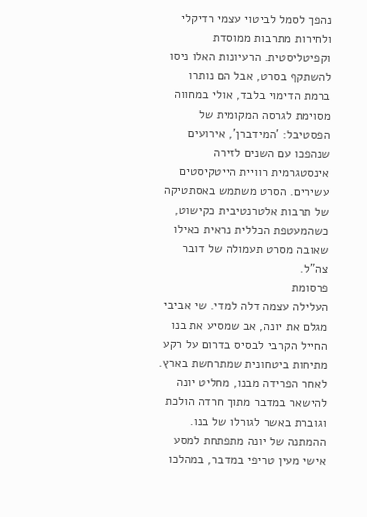נהפך לסמל לביטוי עצמי רדיקלי ולחירות מתרבות ממוסדת וקפיטליסטית. הרעיונות האלו ניסו להשתקף בסרט, אבל הם נותרו ברמת הדימוי בלבד, אולי במחווה מסוימת לגרסה המקומית של הפסטיבל: 'המידברן', אירועים שנהפכו עם השנים לזירה אינסטגרמית רוויית הייטקיסטים עשירים. הסרט משתמש באסתטיקה של תרבות אלטרנטיבית כקישוט, כשהמעטפת הכללית נראית כאילו שאובה מסרט תעמולה של דובר צה"ל.
פרסומת
העלילה עצמה דלה למדי. שי אביבי מגלם את יונה, אב שמסיע את בנו החייל הקרבי לבסיס בדרום על רקע מתיחות ביטחונית שמתרחשת בארץ. לאחר הפרידה מבנו, מחליט יונה להישאר במדבר מתוך חרדה הולכת וגוברת באשר לגורלו של בנו. ההמתנה של יונה מתפתחת למסע אישי מעין טריפי במדבר, במהלכו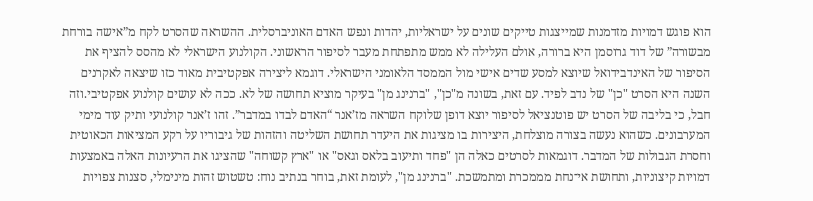הוא פוגש דמויות מזדמנות שמייצגות טייקים שונים על ישראליות, יהדות ונפש האדם האוניברסלית. ההשראה שהסרט לקח מ”אישה בורחת מבשורה” של דוד גרוסמן היא ברורה, אולם העלילה לא ממש מתפתחת מעבר לסיפור הראשוני. הקולנוע הישראלי לא מהסס להציף את הסיפור של האינדבידואל שיוצא למסע שדים אישי מול הממסד הלאומני הישראלי. דוגמא ליצירה אפקטיבית מאוד כזו שיצאה לאקרנים השנה היא הסרט "כן" של נדב לפיד. עם זאת, בשונה מ"כן", "ברנינג מן" בעיקר מוציא תחושה של לא. ככה לא עושים קולנוע אפקטיבי.וזה חבל, כי בליבה של הסרט יש פוטנציאל לסיפור יוצא דופן שלוקח השראה מז’אנר “האדם לבדו במדבר”. זהו ז’אנר קולנועי ותיק עוד מימי המערבונים. כשהוא נעשה בצורה מוצלחת, היצירות בו מציגות את היעדר תחושת השליטה והזהות של גיבוריו על רקע המציאות הכאוטית וחסרת הגבולות של המדבר. דוגמאות לסרטים כאלה הן "פחד ותיעוב בלאס וגאס" או "ארץ קשוחה" שהציגו את הרעיונות האלה באמצעות דמויות קיצוניות, ותחושת אי־נחת מממכרת ומתמשכת. "ברנינג מן", לעומת זאת, בוחר בנתיב נוח: טשטוש זהות מינימלי, סצנות צפויות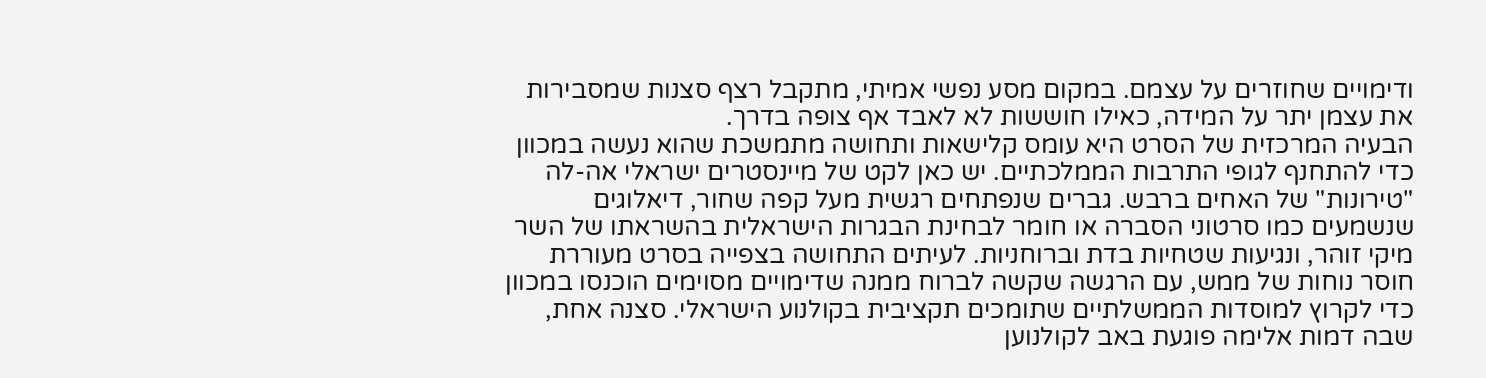ודימויים שחוזרים על עצמם. במקום מסע נפשי אמיתי, מתקבל רצף סצנות שמסבירות את עצמן יתר על המידה, כאילו חוששות לא לאבד אף צופה בדרך.
הבעיה המרכזית של הסרט היא עומס קלישאות ותחושה מתמשכת שהוא נעשה במכוון כדי להתחנף לגופי התרבות הממלכתיים. יש כאן לקט של מיינסטרים ישראלי אה-לה "טירונות" של האחים ברבש. גברים שנפתחים רגשית מעל קפה שחור, דיאלוגים שנשמעים כמו סרטוני הסברה או חומר לבחינת הבגרות הישראלית בהשראתו של השר מיקי זוהר, ונגיעות שטחיות בדת וברוחניות. לעיתים התחושה בצפייה בסרט מעוררת חוסר נוחות של ממש, עם הרגשה שקשה לברוח ממנה שדימויים מסוימים הוכנסו במכוון כדי לקרוץ למוסדות הממשלתיים שתומכים תקציבית בקולנוע הישראלי. סצנה אחת, שבה דמות אלימה פוגעת באב לקולנוען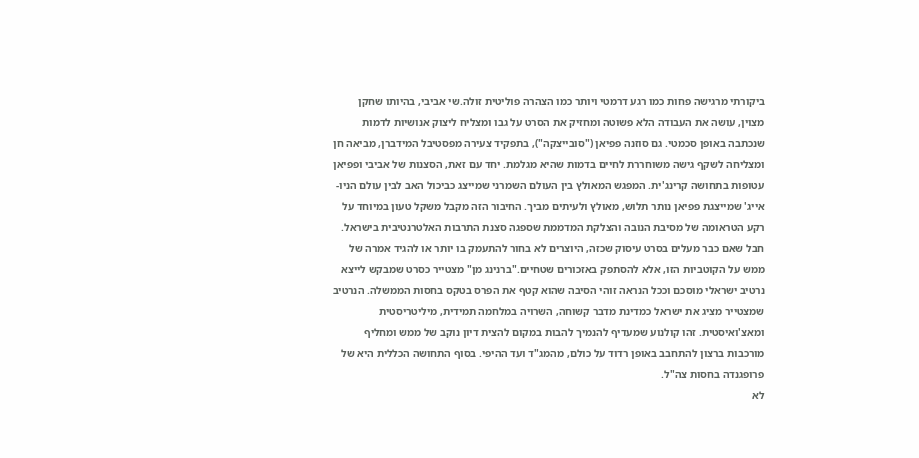ביקורתי מרגישה פחות כמו רגע דרמטי ויותר כמו הצהרה פוליטית זולה.שי אביבי, בהיותו שחקן מצוין, עושה את העבודה הלא פשוטה ומחזיק את הסרט על גבו ומצליח ליצוק אנושיות לדמות שנכתבה באופן סכמטי. גם סוזנה פפיאן ("סובייצקה"), בתפקיד צעירה מפסטיבל המידברן, מביאה חן ומצליחה לשקף גישה משוחררת לחיים בדמות שהיא מגלמת. יחד עם זאת, הסצנות של אביבי ופפיאן עטופות בתחושה קרינג'ית. המפגש המאולץ בין העולם השמרני שמייצג כביכול האב לבין עולם הניו-אייג' שמייצגת פפיאן נותר תלוש, מאולץ ולעיתים מביך. החיבור הזה מקבל משקל טעון במיוחד על רקע הטראומה של מסיבת הנובה והצלקת המדממת שספגה סצנת התרבות האלטרנטיבית בישראל. חבל שאם כבר מעלים בסרט עיסוק שכזה, היוצרים לא בחור להתעמק בו יותר או להגיד אמרה של ממש על הקוטביות הזו, אלא להסתפק באזכורים שטחיים."ברנינג מן" מצטייר כסרט שמבקש לייצא נרטיב ישראלי מוסכם וככל הנראה זוהי הסיבה שהוא קטף את הפרס בטקס בחסות הממשלה. הנרטיב שמצטייר מציג את ישראל כמדינת מדבר קשוחה, השרויה במלחמה תמידית, מיליטריסטית ומאצ'ואיסטית. זהו קולנוע שמעדיף להנמיך להבות במקום להצית דיון נוקב של ממש ומחליף מורכבות ברצון להתחבב באופן רדוד על כולם, מהמג"ד ועד ההיפי. בסוף התחושה הכללית היא של פרופגנדה בחסות צה"ל.
לא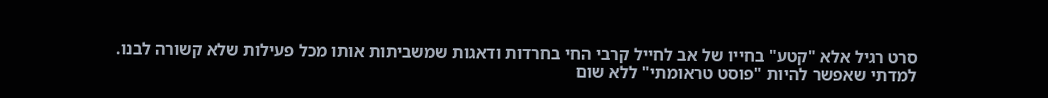סרט רגיל אלא "קטע" בחייו של אב לחייל קרבי החי בחרדות ודאגות שמשביתות אותו מכל פעילות שלא קשורה לבנו.
למדתי שאפשר להיות "פוסט טראומתי" ללא שום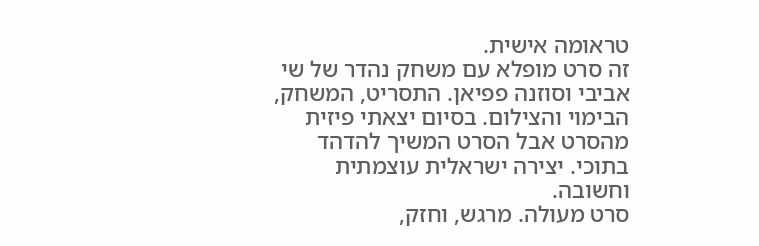טראומה אישית.
זה סרט מופלא עם משחק נהדר של שי אביבי וסוזנה פפיאן. התסריט, המשחק, הבימוי והצילום. בסיום יצאתי פיזית מהסרט אבל הסרט המשיך להדהד בתוכי. יצירה ישראלית עוצמתית וחשובה.
סרט מעולה. מרגש, וחזק,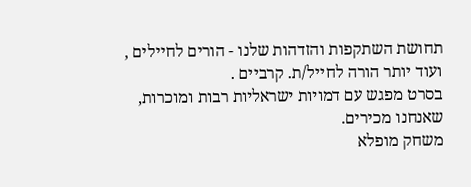תחושת השתקפות והזדהות שלנו - הורים לחיילים , ועוד יותר הורה לחייל/ת. קרביים .
בסרט מפגש עם דמויות ישראליות רבות ומוכרות, שאנחנו מכירים.
משחק מופלא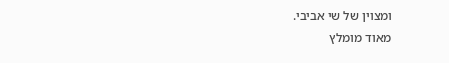ומצוין של שי אביבי.
מאוד מומלץ